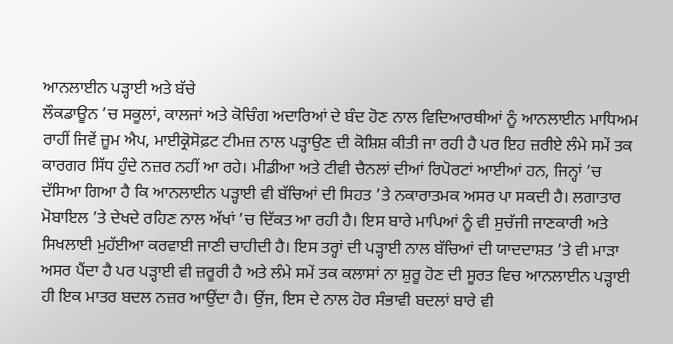ਆਨਲਾਈਨ ਪੜ੍ਹਾਈ ਅਤੇ ਬੱਚੇ
ਲੌਕਡਾਊਨ ’ਚ ਸਕੂਲਾਂ, ਕਾਲਜਾਂ ਅਤੇ ਕੋਚਿੰਗ ਅਦਾਰਿਆਂ ਦੇ ਬੰਦ ਹੋਣ ਨਾਲ ਵਿਦਿਆਰਥੀਆਂ ਨੂੰ ਆਨਲਾਈਨ ਮਾਧਿਅਮ ਰਾਹੀਂ ਜਿਵੇਂ ਜ਼ੂਮ ਐਪ, ਮਾਈਕ੍ਰੋਸੋਫ਼ਟ ਟੀਮਜ਼ ਨਾਲ ਪੜ੍ਹਾਉਣ ਦੀ ਕੋਸ਼ਿਸ਼ ਕੀਤੀ ਜਾ ਰਹੀ ਹੈ ਪਰ ਇਹ ਜ਼ਰੀਏ ਲੰਮੇ ਸਮੇਂ ਤਕ ਕਾਰਗਰ ਸਿੱਧ ਹੁੰਦੇ ਨਜ਼ਰ ਨਹੀਂ ਆ ਰਹੇ। ਮੀਡੀਆ ਅਤੇ ਟੀਵੀ ਚੈਨਲਾਂ ਦੀਆਂ ਰਿਪੋਰਟਾਂ ਆਈਆਂ ਹਨ, ਜਿਨ੍ਹਾਂ ’ਚ ਦੱਸਿਆ ਗਿਆ ਹੈ ਕਿ ਆਨਲਾਈਨ ਪੜ੍ਹਾਈ ਵੀ ਬੱਚਿਆਂ ਦੀ ਸਿਹਤ ’ਤੇ ਨਕਾਰਾਤਮਕ ਅਸਰ ਪਾ ਸਕਦੀ ਹੈ। ਲਗਾਤਾਰ ਮੋਬਾਇਲ ’ਤੇ ਦੇਖਦੇ ਰਹਿਣ ਨਾਲ ਅੱਖਾਂ ’ਚ ਦਿੱਕਤ ਆ ਰਹੀ ਹੈ। ਇਸ ਬਾਰੇ ਮਾਪਿਆਂ ਨੂੰ ਵੀ ਸੁਚੱਜੀ ਜਾਣਕਾਰੀ ਅਤੇ ਸਿਖਲਾਈ ਮੁਹੱਈਆ ਕਰਵਾਈ ਜਾਣੀ ਚਾਹੀਦੀ ਹੈ। ਇਸ ਤਰ੍ਹਾਂ ਦੀ ਪੜ੍ਹਾਈ ਨਾਲ ਬੱਚਿਆਂ ਦੀ ਯਾਦਦਾਸ਼ਤ ’ਤੇ ਵੀ ਮਾੜਾ ਅਸਰ ਪੈਂਦਾ ਹੈ ਪਰ ਪੜ੍ਹਾਈ ਵੀ ਜ਼ਰੂਰੀ ਹੈ ਅਤੇ ਲੰਮੇ ਸਮੇਂ ਤਕ ਕਲਾਸਾਂ ਨਾ ਸ਼ੁਰੂ ਹੋਣ ਦੀ ਸੂਰਤ ਵਿਚ ਆਨਲਾਈਨ ਪੜ੍ਹਾਈ ਹੀ ਇਕ ਮਾਤਰ ਬਦਲ ਨਜ਼ਰ ਆਉਂਦਾ ਹੈ। ਉਂਜ, ਇਸ ਦੇ ਨਾਲ ਹੋਰ ਸੰਭਾਵੀ ਬਦਲਾਂ ਬਾਰੇ ਵੀ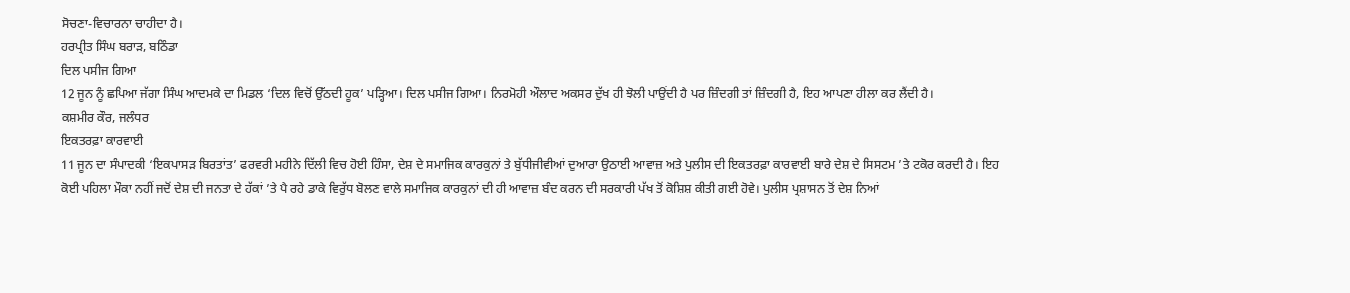ਸੋਚਣਾ-ਵਿਚਾਰਨਾ ਚਾਹੀਦਾ ਹੈ।
ਹਰਪ੍ਰੀਤ ਸਿੰਘ ਬਰਾੜ, ਬਠਿੰਡਾ
ਦਿਲ ਪਸੀਜ ਗਿਆ
12 ਜੂਨ ਨੂੰ ਛਪਿਆ ਜੱਗਾ ਸਿੰਘ ਆਦਮਕੇ ਦਾ ਮਿਡਲ ‘ਦਿਲ ਵਿਚੋਂ ਉੱਠਦੀ ਹੂਕ’ ਪੜ੍ਹਿਆ। ਦਿਲ ਪਸੀਜ ਗਿਆ। ਨਿਰਮੋਹੀ ਔਲਾਦ ਅਕਸਰ ਦੁੱਖ ਹੀ ਝੋਲੀ ਪਾਉਂਦੀ ਹੈ ਪਰ ਜ਼ਿੰਦਗੀ ਤਾਂ ਜ਼ਿੰਦਗੀ ਹੈ, ਇਹ ਆਪਣਾ ਹੀਲਾ ਕਰ ਲੈਂਦੀ ਹੈ।
ਕਸ਼ਮੀਰ ਕੌਰ, ਜਲੰਧਰ
ਇਕਤਰਫ਼ਾ ਕਾਰਵਾਈ
11 ਜੂਨ ਦਾ ਸੰਪਾਦਕੀ ‘ਇਕਪਾਸੜ ਬਿਰਤਾਂਤ’ ਫਰਵਰੀ ਮਹੀਨੇ ਦਿੱਲੀ ਵਿਚ ਹੋਈ ਹਿੰਸਾ, ਦੇਸ਼ ਦੇ ਸਮਾਜਿਕ ਕਾਰਕੁਨਾਂ ਤੇ ਬੁੱਧੀਜੀਵੀਆਂ ਦੁਆਰਾ ਉਠਾਈ ਆਵਾਜ਼ ਅਤੇ ਪੁਲੀਸ ਦੀ ਇਕਤਰਫ਼ਾ ਕਾਰਵਾਈ ਬਾਰੇ ਦੇਸ਼ ਦੇ ਸਿਸਟਮ ’ਤੇ ਟਕੋਰ ਕਰਦੀ ਹੈ। ਇਹ ਕੋਈ ਪਹਿਲਾ ਮੌਕਾ ਨਹੀਂ ਜਦੋਂ ਦੇਸ਼ ਦੀ ਜਨਤਾ ਦੇ ਹੱਕਾਂ ’ਤੇ ਪੈ ਰਹੇ ਡਾਕੇ ਵਿਰੁੱਧ ਬੋਲਣ ਵਾਲੇ ਸਮਾਜਿਕ ਕਾਰਕੁਨਾਂ ਦੀ ਹੀ ਆਵਾਜ਼ ਬੰਦ ਕਰਨ ਦੀ ਸਰਕਾਰੀ ਪੱਖ ਤੋਂ ਕੋਸ਼ਿਸ਼ ਕੀਤੀ ਗਈ ਹੋਵੇ। ਪੁਲੀਸ ਪ੍ਰਸ਼ਾਸਨ ਤੋਂ ਦੇਸ਼ ਨਿਆਂ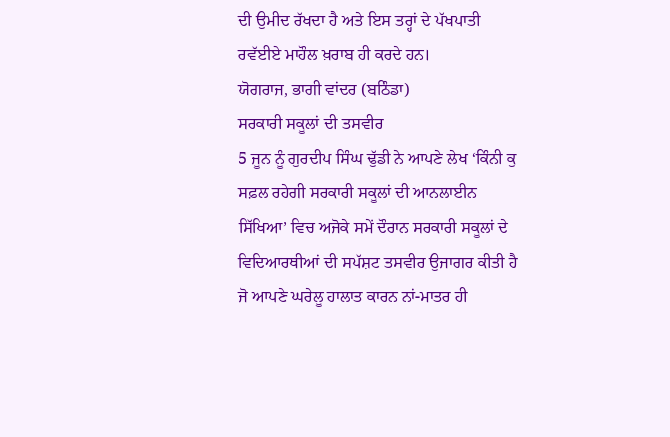ਦੀ ਉਮੀਦ ਰੱਖਦਾ ਹੈ ਅਤੇ ਇਸ ਤਰ੍ਹਾਂ ਦੇ ਪੱਖਪਾਤੀ ਰਵੱਈਏ ਮਾਹੌਲ ਖ਼ਰਾਬ ਹੀ ਕਰਦੇ ਹਨ।
ਯੋਗਰਾਜ, ਭਾਗੀ ਵਾਂਦਰ (ਬਠਿੰਡਾ)
ਸਰਕਾਰੀ ਸਕੂਲਾਂ ਦੀ ਤਸਵੀਰ
5 ਜੂਨ ਨੂੰ ਗੁਰਦੀਪ ਸਿੰਘ ਢੁੱਡੀ ਨੇ ਆਪਣੇ ਲੇਖ ‘ਕਿੰਨੀ ਕੁ ਸਫ਼ਲ ਰਹੇਗੀ ਸਰਕਾਰੀ ਸਕੂਲਾਂ ਦੀ ਆਨਲਾਈਨ ਸਿੱਖਿਆ’ ਵਿਚ ਅਜੋਕੇ ਸਮੇਂ ਦੌਰਾਨ ਸਰਕਾਰੀ ਸਕੂਲਾਂ ਦੇ ਵਿਦਿਆਰਥੀਆਂ ਦੀ ਸਪੱਸ਼ਟ ਤਸਵੀਰ ਉਜਾਗਰ ਕੀਤੀ ਹੈ ਜੋ ਆਪਣੇ ਘਰੇਲੂ ਹਾਲਾਤ ਕਾਰਨ ਨਾਂ-ਮਾਤਰ ਹੀ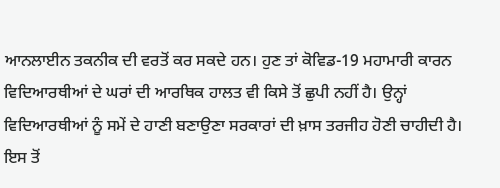ਆਨਲਾਈਨ ਤਕਨੀਕ ਦੀ ਵਰਤੋਂ ਕਰ ਸਕਦੇ ਹਨ। ਹੁਣ ਤਾਂ ਕੋਵਿਡ-19 ਮਹਾਮਾਰੀ ਕਾਰਨ ਵਿਦਿਆਰਥੀਆਂ ਦੇ ਘਰਾਂ ਦੀ ਆਰਥਿਕ ਹਾਲਤ ਵੀ ਕਿਸੇ ਤੋਂ ਛੁਪੀ ਨਹੀਂ ਹੈ। ਉਨ੍ਹਾਂ ਵਿਦਿਆਰਥੀਆਂ ਨੂੰ ਸਮੇਂ ਦੇ ਹਾਣੀ ਬਣਾਉਣਾ ਸਰਕਾਰਾਂ ਦੀ ਖ਼ਾਸ ਤਰਜੀਹ ਹੋਣੀ ਚਾਹੀਦੀ ਹੈ। ਇਸ ਤੋਂ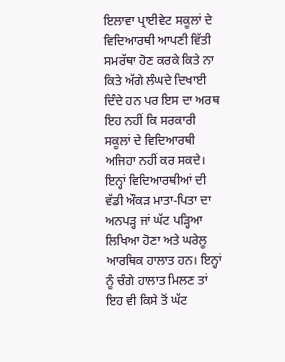ਇਲਾਵਾ ਪ੍ਰਾਈਵੇਟ ਸਕੂਲਾਂ ਦੇ ਵਿਦਿਆਰਥੀ ਆਪਣੀ ਵਿੱਤੀ ਸਮਰੱਥਾ ਹੋਣ ਕਰਕੇ ਕਿਤੇ ਨਾ ਕਿਤੇ ਅੱਗੇ ਲੰਘਦੇ ਦਿਖਾਈ ਦਿੰਦੇ ਹਨ ਪਰ ਇਸ ਦਾ ਅਰਥ ਇਹ ਨਹੀਂ ਕਿ ਸਰਕਾਰੀ ਸਕੂਲਾਂ ਦੇ ਵਿਦਿਆਰਥੀ ਅਜਿਹਾ ਨਹੀਂ ਕਰ ਸਕਦੇ। ਇਨ੍ਹਾਂ ਵਿਦਿਆਰਥੀਆਂ ਦੀ ਵੱਡੀ ਔਕੜ ਮਾਤਾ-ਪਿਤਾ ਦਾ ਅਨਪੜ੍ਹ ਜਾਂ ਘੱਟ ਪੜ੍ਹਿਆ ਲਿਖਿਆ ਹੋਣਾ ਅਤੇ ਘਰੇਲੂ ਆਰਥਿਕ ਹਾਲਾਤ ਹਨ। ਇਨ੍ਹਾਂ ਨੂੰ ਚੰਗੇ ਹਾਲਾਤ ਮਿਲਣ ਤਾਂ ਇਹ ਵੀ ਕਿਸੇ ਤੋਂ ਘੱਟ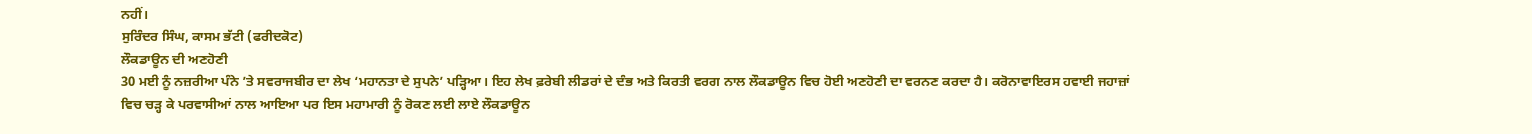ਨਹੀਂ।
ਸੁਰਿੰਦਰ ਸਿੰਘ, ਕਾਸਮ ਭੱਟੀ (ਫਰੀਦਕੋਟ)
ਲੌਕਡਾਊਨ ਦੀ ਅਣਹੋਣੀ
30 ਮਈ ਨੂੰ ਨਜ਼ਰੀਆ ਪੰਨੇ ’ਤੇ ਸਵਰਾਜਬੀਰ ਦਾ ਲੇਖ ‘ਮਹਾਨਤਾ ਦੇ ਸੁਪਨੇ’ ਪੜ੍ਹਿਆ। ਇਹ ਲੇਖ ਫ਼ਰੇਬੀ ਲੀਡਰਾਂ ਦੇ ਦੰਭ ਅਤੇ ਕਿਰਤੀ ਵਰਗ ਨਾਲ ਲੌਕਡਾਊਨ ਵਿਚ ਹੋਈ ਅਣਹੋਣੀ ਦਾ ਵਰਨਣ ਕਰਦਾ ਹੈ। ਕਰੋਨਾਵਾਇਰਸ ਹਵਾਈ ਜਹਾਜ਼ਾਂ ਵਿਚ ਚੜ੍ਹ ਕੇ ਪਰਵਾਸੀਆਂ ਨਾਲ ਆਇਆ ਪਰ ਇਸ ਮਹਾਮਾਰੀ ਨੂੰ ਰੋਕਣ ਲਈ ਲਾਏ ਲੌਕਡਾਊਨ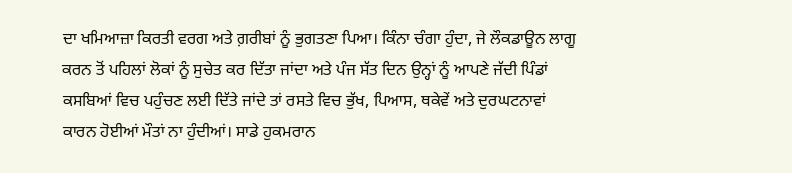ਦਾ ਖਮਿਆਜ਼ਾ ਕਿਰਤੀ ਵਰਗ ਅਤੇ ਗ਼ਰੀਬਾਂ ਨੂੰ ਭੁਗਤਣਾ ਪਿਆ। ਕਿੰਨਾ ਚੰਗਾ ਹੁੰਦਾ, ਜੇ ਲੌਕਡਾਊਨ ਲਾਗੂ ਕਰਨ ਤੋਂ ਪਹਿਲਾਂ ਲੋਕਾਂ ਨੂੰ ਸੁਚੇਤ ਕਰ ਦਿੱਤਾ ਜਾਂਦਾ ਅਤੇ ਪੰਜ ਸੱਤ ਦਿਨ ਉਨ੍ਹਾਂ ਨੂੰ ਆਪਣੇ ਜੱਦੀ ਪਿੰਡਾਂ ਕਸਬਿਆਂ ਵਿਚ ਪਹੁੰਚਣ ਲਈ ਦਿੱਤੇ ਜਾਂਦੇ ਤਾਂ ਰਸਤੇ ਵਿਚ ਭੁੱਖ, ਪਿਆਸ, ਥਕੇਵੇਂ ਅਤੇ ਦੁਰਘਟਨਾਵਾਂ ਕਾਰਨ ਹੋਈਆਂ ਮੌਤਾਂ ਨਾ ਹੁੰਦੀਆਂ। ਸਾਡੇ ਹੁਕਮਰਾਨ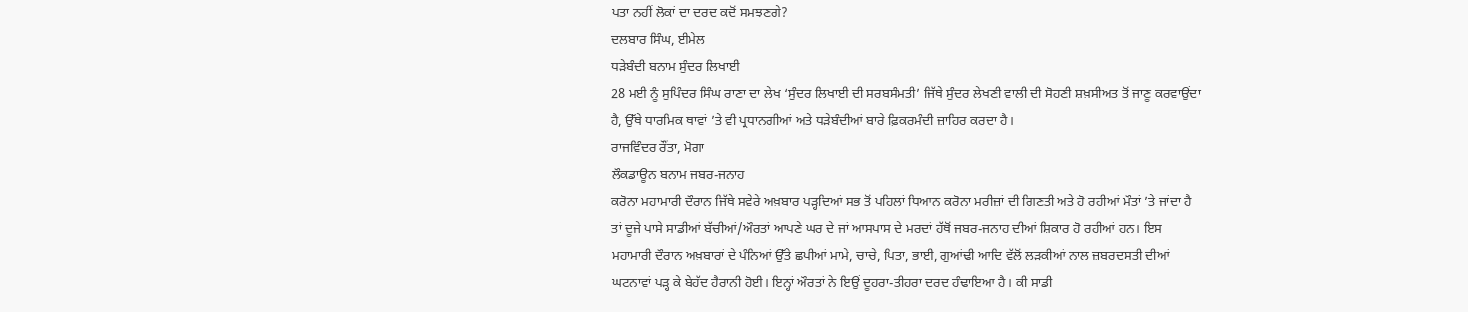ਪਤਾ ਨਹੀਂ ਲੋਕਾਂ ਦਾ ਦਰਦ ਕਦੋਂ ਸਮਝਣਗੇ?
ਦਲਬਾਰ ਸਿੰਘ, ਈਮੇਲ
ਧੜੇਬੰਦੀ ਬਨਾਮ ਸੁੰਦਰ ਲਿਖਾਈ
28 ਮਈ ਨੂੰ ਸੁਪਿੰਦਰ ਸਿੰਘ ਰਾਣਾ ਦਾ ਲੇਖ ‘ਸੁੰਦਰ ਲਿਖਾਈ ਦੀ ਸਰਬਸੰਮਤੀ’ ਜਿੱਥੇ ਸੁੰਦਰ ਲੇਖਣੀ ਵਾਲੀ ਦੀ ਸੋਹਣੀ ਸ਼ਖ਼ਸੀਅਤ ਤੋਂ ਜਾਣੂ ਕਰਵਾਉਂਦਾ ਹੈ, ਉੱਥੇ ਧਾਰਮਿਕ ਥਾਵਾਂ ’ਤੇ ਵੀ ਪ੍ਰਧਾਨਗੀਆਂ ਅਤੇ ਧੜੇਬੰਦੀਆਂ ਬਾਰੇ ਫ਼ਿਕਰਮੰਦੀ ਜ਼ਾਹਿਰ ਕਰਦਾ ਹੈ।
ਰਾਜਵਿੰਦਰ ਰੌਂਤਾ, ਮੋਗਾ
ਲੌਕਡਾਊਨ ਬਨਾਮ ਜਬਰ-ਜਨਾਹ
ਕਰੋਨਾ ਮਹਾਮਾਰੀ ਦੌਰਾਨ ਜਿੱਥੇ ਸਵੇਰੇ ਅਖ਼ਬਾਰ ਪੜ੍ਹਦਿਆਂ ਸਭ ਤੋਂ ਪਹਿਲਾਂ ਧਿਆਨ ਕਰੋਨਾ ਮਰੀਜ਼ਾਂ ਦੀ ਗਿਣਤੀ ਅਤੇ ਹੋ ਰਹੀਆਂ ਮੌਤਾਂ ’ਤੇ ਜਾਂਦਾ ਹੈ ਤਾਂ ਦੂਜੇ ਪਾਸੇ ਸਾਡੀਆਂ ਬੱਚੀਆਂ/ਔਰਤਾਂ ਆਪਣੇ ਘਰ ਦੇ ਜਾਂ ਆਸਪਾਸ ਦੇ ਮਰਦਾਂ ਹੱਥੋਂ ਜਬਰ-ਜਨਾਹ ਦੀਆਂ ਸ਼ਿਕਾਰ ਹੋ ਰਹੀਆਂ ਹਨ। ਇਸ ਮਹਾਮਾਰੀ ਦੌਰਾਨ ਅਖ਼ਬਾਰਾਂ ਦੇ ਪੰਨਿਆਂ ਉੱਤੇ ਛਪੀਆਂ ਮਾਮੇ, ਚਾਚੇ, ਪਿਤਾ, ਭਾਈ, ਗੁਆਂਢੀ ਆਦਿ ਵੱਲੋਂ ਲੜਕੀਆਂ ਨਾਲ ਜ਼ਬਰਦਸਤੀ ਦੀਆਂ ਘਟਨਾਵਾਂ ਪੜ੍ਹ ਕੇ ਬੇਹੱਦ ਹੈਰਾਨੀ ਹੋਈ। ਇਨ੍ਹਾਂ ਔਰਤਾਂ ਨੇ ਇਉਂ ਦੂਹਰਾ-ਤੀਹਰਾ ਦਰਦ ਹੰਢਾਇਆ ਹੈ। ਕੀ ਸਾਡੀ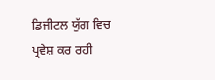ਡਿਜੀਟਲ ਯੁੱਗ ਵਿਚ ਪ੍ਰਵੇਸ਼ ਕਰ ਰਹੀ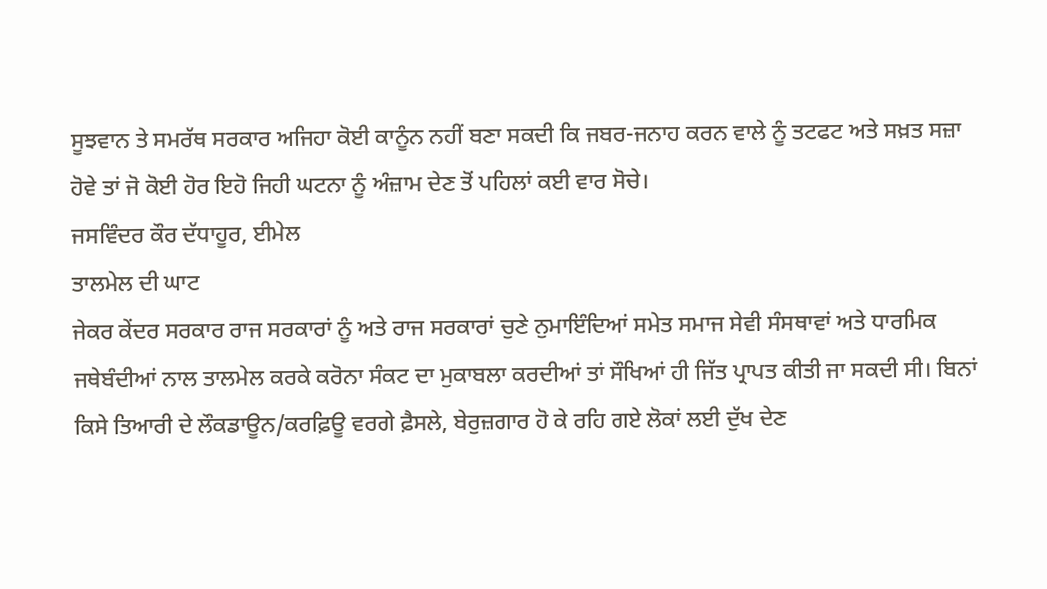ਸੂਝਵਾਨ ਤੇ ਸਮਰੱਥ ਸਰਕਾਰ ਅਜਿਹਾ ਕੋਈ ਕਾਨੂੰਨ ਨਹੀਂ ਬਣਾ ਸਕਦੀ ਕਿ ਜਬਰ-ਜਨਾਹ ਕਰਨ ਵਾਲੇ ਨੂੰ ਤਟਫਟ ਅਤੇ ਸਖ਼ਤ ਸਜ਼ਾ ਹੋਵੇ ਤਾਂ ਜੋ ਕੋਈ ਹੋਰ ਇਹੋ ਜਿਹੀ ਘਟਨਾ ਨੂੰ ਅੰਜ਼ਾਮ ਦੇਣ ਤੋਂ ਪਹਿਲਾਂ ਕਈ ਵਾਰ ਸੋਚੇ।
ਜਸਵਿੰਦਰ ਕੌਰ ਦੱਧਾਹੂਰ, ਈਮੇਲ
ਤਾਲਮੇਲ ਦੀ ਘਾਟ
ਜੇਕਰ ਕੇਂਦਰ ਸਰਕਾਰ ਰਾਜ ਸਰਕਾਰਾਂ ਨੂੰ ਅਤੇ ਰਾਜ ਸਰਕਾਰਾਂ ਚੁਣੇ ਨੁਮਾਇੰਦਿਆਂ ਸਮੇਤ ਸਮਾਜ ਸੇਵੀ ਸੰਸਥਾਵਾਂ ਅਤੇ ਧਾਰਮਿਕ ਜਥੇਬੰਦੀਆਂ ਨਾਲ ਤਾਲਮੇਲ ਕਰਕੇ ਕਰੋਨਾ ਸੰਕਟ ਦਾ ਮੁਕਾਬਲਾ ਕਰਦੀਆਂ ਤਾਂ ਸੌਖਿਆਂ ਹੀ ਜਿੱਤ ਪ੍ਰਾਪਤ ਕੀਤੀ ਜਾ ਸਕਦੀ ਸੀ। ਬਿਨਾਂ ਕਿਸੇ ਤਿਆਰੀ ਦੇ ਲੌਕਡਾਊਨ/ਕਰਫ਼ਿਊ ਵਰਗੇ ਫ਼ੈਸਲੇ, ਬੇਰੁਜ਼ਗਾਰ ਹੋ ਕੇ ਰਹਿ ਗਏ ਲੋਕਾਂ ਲਈ ਦੁੱਖ ਦੇਣ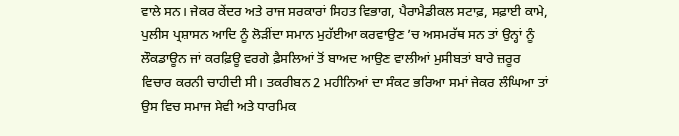ਵਾਲੇ ਸਨ। ਜੇਕਰ ਕੇਂਦਰ ਅਤੇ ਰਾਜ ਸਰਕਾਰਾਂ ਸਿਹਤ ਵਿਭਾਗ, ਪੈਰਾਮੈਡੀਕਲ ਸਟਾਫ਼, ਸਫ਼ਾਈ ਕਾਮੇ, ਪੁਲੀਸ ਪ੍ਰਸ਼ਾਸਨ ਆਦਿ ਨੂੰ ਲੋੜੀਂਦਾ ਸਮਾਨ ਮੁਹੱਈਆ ਕਰਵਾਉਣ ’ਚ ਅਸਮਰੱਥ ਸਨ ਤਾਂ ਉਨ੍ਹਾਂ ਨੂੰ ਲੌਕਡਾਊਨ ਜਾਂ ਕਰਫ਼ਿਊ ਵਰਗੇ ਫ਼ੈਸਲਿਆਂ ਤੋਂ ਬਾਅਦ ਆਉਣ ਵਾਲੀਆਂ ਮੁਸੀਬਤਾਂ ਬਾਰੇ ਜ਼ਰੂਰ ਵਿਚਾਰ ਕਰਨੀ ਚਾਹੀਦੀ ਸੀ। ਤਕਰੀਬਨ 2 ਮਹੀਨਿਆਂ ਦਾ ਸੰਕਟ ਭਰਿਆ ਸਮਾਂ ਜੇਕਰ ਲੰਘਿਆ ਤਾਂ ਉਸ ਵਿਚ ਸਮਾਜ ਸੇਵੀ ਅਤੇ ਧਾਰਮਿਕ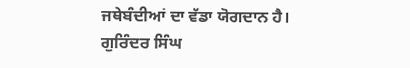ਜਥੇਬੰਦੀਆਂ ਦਾ ਵੱਡਾ ਯੋਗਦਾਨ ਹੈ।
ਗੁਰਿੰਦਰ ਸਿੰਘ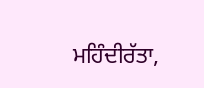ਮਹਿੰਦੀਰੱਤਾ,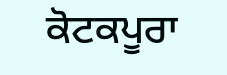ਕੋਟਕਪੂਰਾ